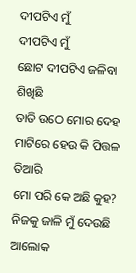ଦୀପଟିଏ ମୁଁ
ଦୀପଟିଏ ମୁଁ
ଛୋଟ ଦୀପଟିଏ ଜଳିବା ଶିଖିଛି
ତାତି ଉଠେ ମୋର ଦେହ
ମାଟିରେ ହେଉ କି ପିତ୍ତଳ ତିଆରି
ମୋ ପରି କେ ଅଛି କୁହ?
ନିଜକୁ ଜାଳି ମୁଁ ଦେଉଛି ଆଲୋକ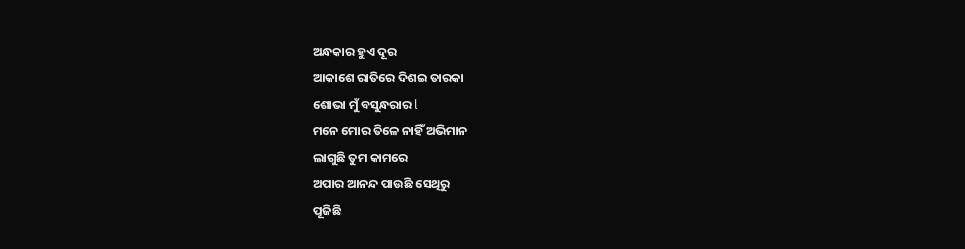ଅନ୍ଧକାର ହୁଏ ଦୂର
ଆକାଶେ ରାତିରେ ଦିଶଇ ତାରକା
ଶୋଭା ମୁଁ ବସୁନ୍ଧରାର l
ମନେ ମୋର ତିଳେ ନାହିଁ ଅଭିମାନ
ଲାଗୁଛି ତୁମ କାମରେ
ଅପାର ଆନନ୍ଦ ପାଉଛି ସେଥିରୁ
ପୂଜିଛି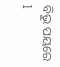ବିଭୁ ପୟରେ l